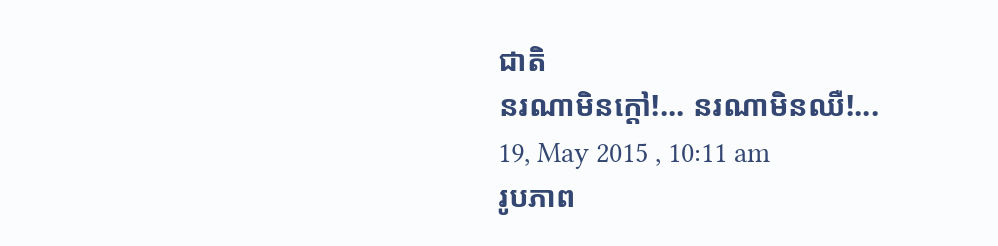ជាតិ
នរណាមិនក្តៅ!... នរណាមិនឈឺ!...
19, May 2015 , 10:11 am
រូបភាព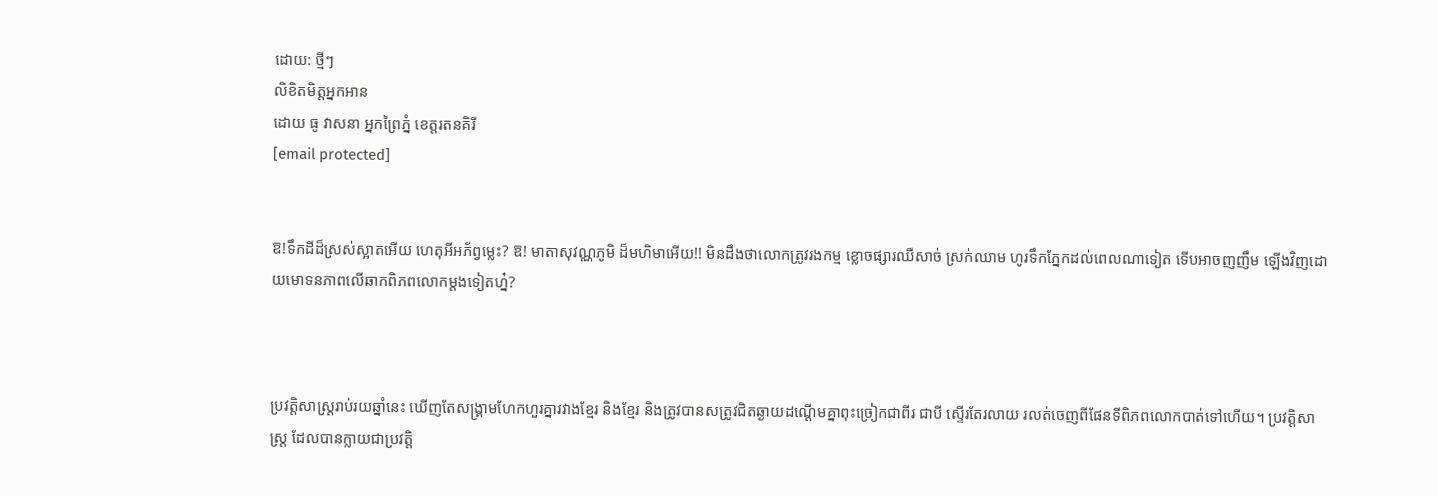ដោយ: ថ្មីៗ
លិខិតមិត្តអ្នកអាន
ដោយ ធូ វាសនា អ្នកព្រៃភ្នំ ខេត្តរតនគិរី
[email protected]


ឱ!ទឹកដីដ៏ស្រស់ស្អាតអើយ ហេតុអីអភ័ព្វម្លេះ? ឱ! មាតាសុវណ្ណភូមិ ដ៏មហិមាអើយ!! មិនដឹងថាលោកត្រូវរងកម្ម ខ្លោចផ្សារឈឺសាច់ ស្រក់ឈាម ហូរទឹកភ្នែកដល់ពេលណាទៀត ទើបអាចញញឹម ឡើងវិញដោយមោទនភាពលើឆាកពិភពលោកម្តងទៀតហ្ន៎?



ប្រវត្តិសាស្ត្ររាប់រយឆ្នាំនេះ ឃើញតែសង្គ្រាមហែកហួរគ្នារវាងខ្មែរ និងខ្មែរ និងត្រូវបានសត្រូវជិតឆ្ងាយដណ្តើមគ្នាពុះច្រៀកជាពីរ ជាបី ស្ទើរតែរលាយ រលត់ចេញពីផែនទីពិភពលោកបាត់ទៅហើយ។ ប្រវត្តិសាស្ត្រ ដែលបានក្លាយជាប្រវត្តិ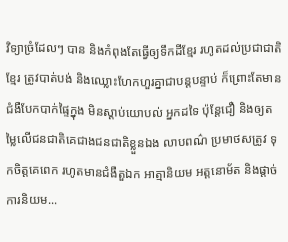វិទ្យាច្រំដែលៗ បាន និងកំពុងតែធ្វើឲ្យទឹកដីខ្មែរ រហូតដល់ប្រជាជាតិខ្មែរ ត្រូវបាត់បង់ និងឈ្លោះហែកហួរគ្នាជាបន្តបន្ទាប់ ក៏ព្រោះតែមានជំងឺបែកបាក់ផ្ទៃក្នុង មិនស្តាប់យោបល់ អ្នកដទៃ ប៉ុន្តែជឿ និងឲ្យតម្លៃលើជនជាតិគេជាងជនជាតិខ្លួនឯង លាបពណ៌ ប្រមាថសត្រូវ ទុកចិត្តគេពេក រហូតមានជំងឺតួឯក អាត្មានិយម អត្តនោម័ត និងផ្តាច់ការនិយម...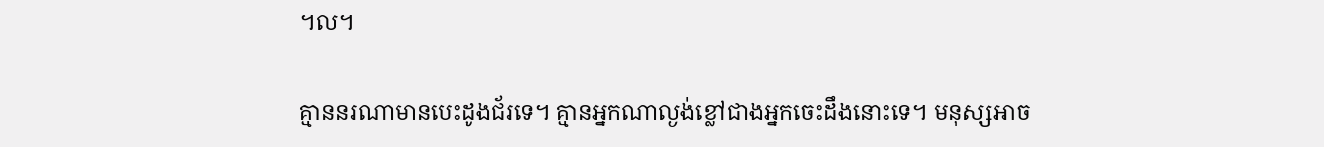។ល។

គ្មាននរណាមានបេះដូងជ័រទេ។ គ្មានអ្នកណាល្ងង់ខ្លៅជាងអ្នកចេះដឹងនោះទេ។ មនុស្សអាច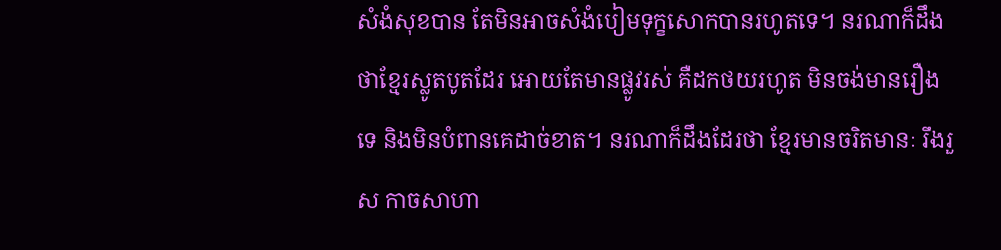សំងំសុខបាន តែមិនអាចសំងំបៀមទុក្ខសោកបានរហូតទេ។ នរណាក៏ដឹងថាខ្មែរស្លូតបូតដែរ អោយតែមានផ្លូវរស់ គឺដកថយរហូត មិនចង់មានរឿងទេ និងមិនបំពានគេដាច់ខាត។ នរណាក៏ដឹងដែរថា ខ្មែរមានចរិតមានៈ រឹងរួស កាចសាហា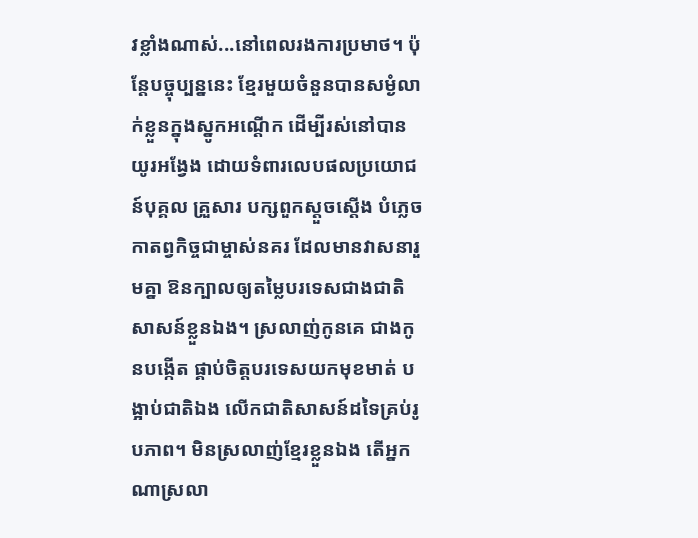វខ្លាំងណាស់...នៅពេលរងការប្រមាថ។ ប៉ុន្តែបច្ចុប្បន្ននេះ ខ្មែរមួយចំនួនបានសម្ងំលាក់ខ្លួនក្នុងស្នូកអណ្តើក ដើម្បីរស់នៅបានយូរអង្វែង ដោយទំពារលេបផលប្រយោជន៍បុគ្គល គ្រួសារ បក្សពួកស្តួចស្តើង បំភ្លេចកាតព្វកិច្ចជាម្ចាស់នគរ ដែលមានវាសនារួមគ្នា ឱនក្បាលឲ្យតម្លៃបរទេសជាងជាតិសាសន៍ខ្លួនឯង។ ស្រលាញ់កូនគេ ជាងកូនបង្កើត ផ្គាប់ចិត្តបរទេសយកមុខមាត់ បង្អាប់ជាតិឯង លើកជាតិសាសន៍ដទៃគ្រប់រូបភាព។ មិនស្រលាញ់ខ្មែរខ្លួនឯង តើអ្នកណាស្រលា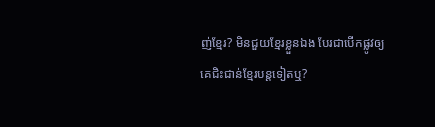ញ់ខ្មែរ? មិនជួយខ្មែរខ្លួនឯង បែរជាបើកផ្លូវឲ្យគេជិះជាន់ខ្មែរបន្តទៀតឬ?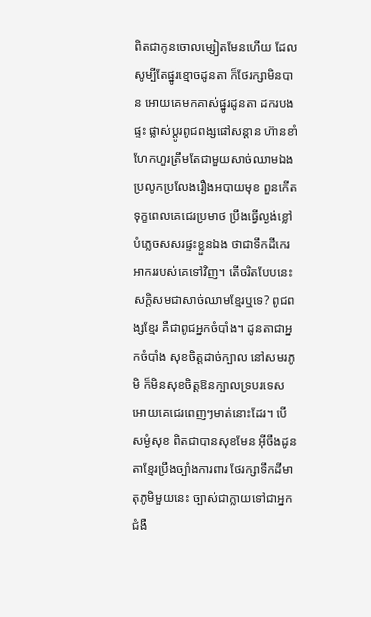ពិតជាកូនចោលម្សៀតមែនហើយ ដែលសូម្បីតែផ្នូរខ្មោចដូនតា ក៏ថែរក្សាមិនបាន អោយគេមកគាស់ផ្នូរដូនតា ដករបងផ្ទះ ផ្លាស់ប្តូរពូជពង្សផៅសន្តាន ហ៊ានខាំហែកហួរត្រឹមតែជាមួយសាច់ឈាមឯង ប្រលូកប្រលែងរឿងអបាយមុខ ពួនកើតទុក្ខពេលគេជេរប្រមាថ ប្រឹងធ្វើល្ងង់ខ្លៅបំភ្លេចសសរផ្ទះខ្លួនឯង ថាជាទឹកដីកេរអាកររបស់គេទៅវិញ។ តើចរិតបែបនេះ សក្តិសមជាសាច់ឈាមខ្មែរឬទេ? ពូជពង្សខ្មែរ គឺជាពូជអ្នកចំបាំង។ ដូនតាជាអ្នកចំបាំង សុខចិត្តដាច់ក្បាល នៅសមរភូមិ ក៏មិនសុខចិត្តឱនក្បាលទ្របរទេស អោយគេជេរពេញៗមាត់នោះដែរ។ បើសម្ងំសុខ ពិតជាបានសុខមែន អ៊ីចឹងដូនតាខ្មែរប្រឹងច្បាំងការពារ ថែរក្សាទឹកដីមាតុភូមិមួយនេះ ច្បាស់ជាក្លាយទៅជាអ្នកជំងឺ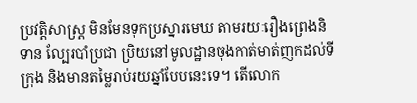ប្រវត្តិសាស្ត្រ មិនមែនទុកប្រស្នារមេឃ តាមរយៈរឿងព្រេងនិទាន ល្បែរបាំប្រជា ប្រិយនៅមូលដ្ឋានចុងកាត់មាត់ញកដល់ទីក្រុង និងមានតម្លៃរាប់រយឆ្នាំបែបនេះទេ។ តើលោក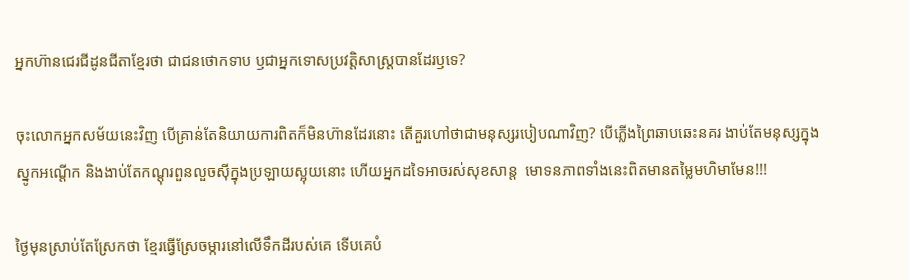អ្នកហ៊ានជេរជីដូនជីតាខ្មែរថា ជាជនថោកទាប ឫជាអ្នកទោសប្រវត្តិសាស្ត្របានដែរឫទេ?

ចុះលោកអ្នកសម័យនេះវិញ បើគ្រាន់តែនិយាយការពិតក៏មិនហ៊ានដែរនោះ តើគួរហៅថាជាមនុស្សរបៀបណាវិញ? បើភ្លើងព្រៃឆាបឆេះនគរ ងាប់តែមនុស្សក្នុងស្នូកអណ្តើក និងងាប់តែកណ្តុរពួនលួចស៊ីក្នុងប្រឡាយស្អុយនោះ ហើយអ្នកដទៃអាចរស់សុខសាន្ត  មោទនភាពទាំងនេះពិតមានតម្លៃមហិមាមែន!!!

ថ្ងៃមុនស្រាប់តែស្រែកថា ខ្មែរធ្វើស្រែចម្ការនៅលើទឹកដីរបស់គេ ទើបគេបំ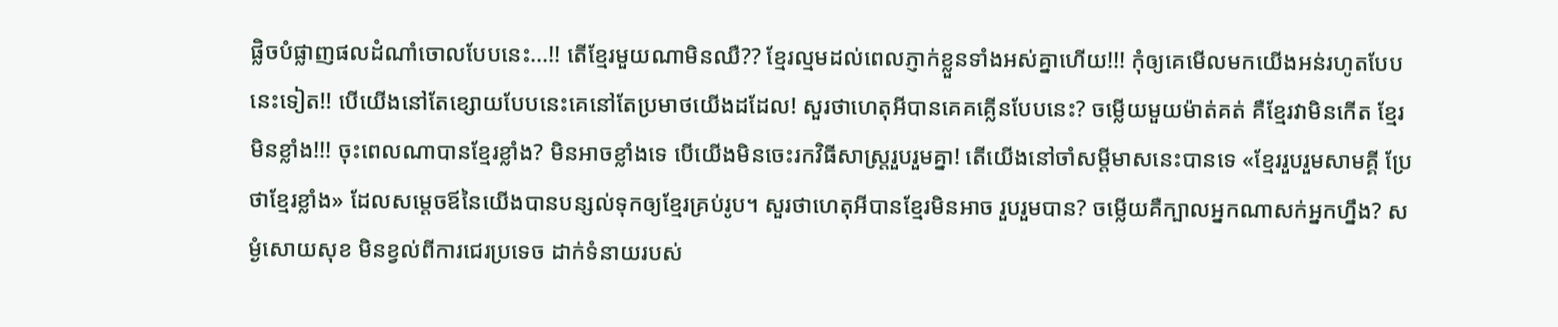ផ្លិចបំផ្លាញផលដំណាំចោលបែបនេះ...!! តើខ្មែរមួយណាមិនឈឺ?? ខ្មែរល្មមដល់ពេលភ្ញាក់ខ្លួនទាំងអស់គ្នាហើយ!!! កុំឲ្យគេមើលមកយើងអន់រហូតបែបនេះទៀត!! បើយើងនៅតែខ្សោយបែបនេះគេនៅតែប្រមាថយើងដដែល! សួរថាហេតុអីបានគេគគ្លើនបែបនេះ? ចម្លើយមួយម៉ាត់គត់ គឺខ្មែរវាមិនកើត ខ្មែរមិនខ្លាំង!!! ចុះពេលណាបានខ្មែរខ្លាំង? មិនអាចខ្លាំងទេ បើយើងមិនចេះរកវិធីសាស្ត្ររួបរួមគ្នា! តើយើងនៅចាំសម្តីមាសនេះបានទេ «ខ្មែររួបរួមសាមគ្គី ប្រែថាខ្មែរខ្លាំង» ដែលសម្តេចឪនៃយើងបានបន្សល់ទុកឲ្យខ្មែរគ្រប់រូប។ សួរថាហេតុអីបានខ្មែរមិនអាច រួបរួមបាន? ចម្លើយគឺក្បាលអ្នកណាសក់អ្នកហ្នឹង? សម្ងំសោយសុខ មិនខ្វល់ពីការជេរប្រទេច ដាក់ទំនាយរបស់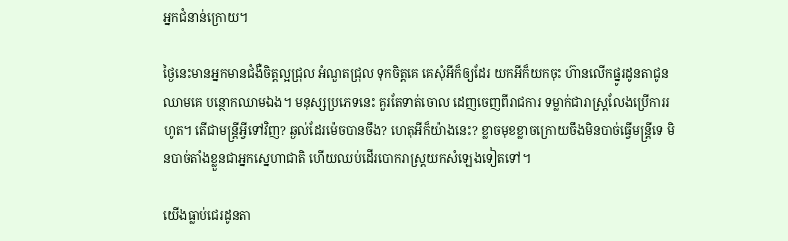អ្នកជំនាន់ក្រោយ។

ថ្ងៃនេះមានអ្នកមានជំងឺចិត្តល្អជ្រុល អំណួតជ្រុល ទុកចិត្តគេ គេសុំអីក៏ឲ្យដែរ យកអីក៏យកចុះ ហ៊ានលើកផ្នូរដូនតាជូនឈាមគេ បន្ថោកឈាមឯង។ មនុស្សប្រភេទនេះ គួរតែទាត់ចោល ដេញចេញពីរាជការ ទម្លាក់ជារាស្ត្រលែងប្រើការរហូត។ តើជាមន្ត្រីអ្វីទៅវិញ? ឆ្ងល់ដែរម៉េចបានចឹង? ហេតុអីក៏យ៉ាងនេះ? ខ្លាចមុខខ្លាចក្រោយចឹងមិនបាច់ធ្វើមន្ត្រីទេ មិនបាច់តាំងខ្លួនជាអ្នកស្នេហាជាតិ ហើយឈប់ដើរបោករាស្ត្រយកសំឡេងទៀតទៅ។

យើងធ្លាប់ជេរដូនតា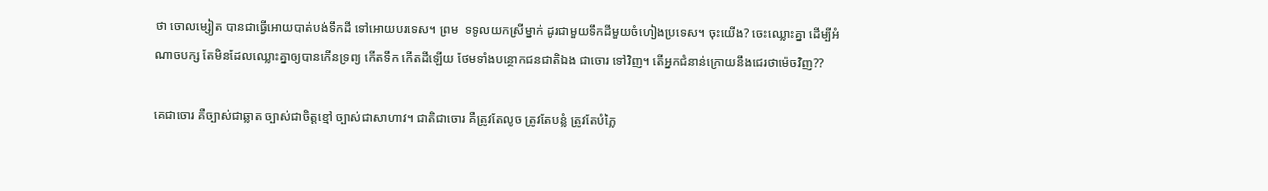ថា ចោលម្សៀត បានជាធ្វើអោយបាត់បង់ទឹកដី ទៅអោយបរទេស។ ព្រម  ទទូលយកស្រីម្នាក់ ដូរជាមួយទឹកដីមួយចំហៀងប្រទេស។ ចុះយើង? ចេះឈ្លោះគ្នា ដើម្បីអំណាចបក្ស តែមិនដែលឈ្លោះគ្នាឲ្យបានកើនទ្រព្យ កើតទឹក កើតដីឡើយ ថែមទាំងបន្ថោកជនជាតិឯង ជាចោរ ទៅវិញ។ តើអ្នកជំនាន់ក្រោយនឹងជេរថាម៉េចវិញ??

គេជាចោរ គឺច្បាស់ជាឆ្លាត ច្បាស់ជាចិត្តខ្មៅ ច្បាស់ជាសាហាវ។ ជាតិជាចោរ គឺត្រូវតែលូច ត្រូវតែបន្លំ ត្រូវតែបំភ្លៃ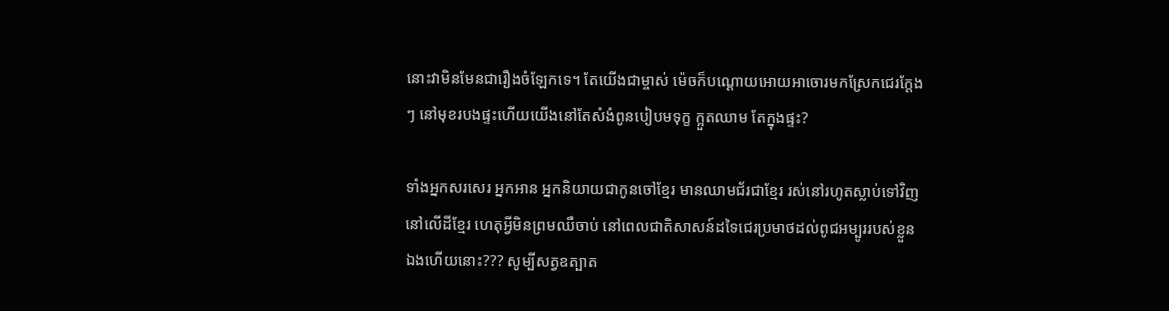នោះវាមិនមែនជារឿងចំឡែកទេ។ តែយើងជាម្ចាស់ ម៉េចក៏បណ្តោយអោយអាចោរមកស្រែកជេរក្តែងៗ នៅមុខរបងផ្ទះហើយយើងនៅតែសំងំពូនបៀបមទុក្ខ ក្អួតឈាម តែក្នុងផ្ទះ?

ទាំងអ្នកសរសេរ អ្នកអាន អ្នកនិយាយជាកូនចៅខ្មែរ មានឈាមជ័រជាខ្មែរ រស់នៅរហូតស្លាប់ទៅវិញនៅលើដីខ្មែរ ហេតុអ្វីមិនព្រមឈឺចាប់ នៅពេលជាតិសាសន៍ដទៃជេរប្រមាថដល់ពូជអម្បូររបស់ខ្លួនឯងហើយនោះ??? សូម្បីសត្វឧត្បាត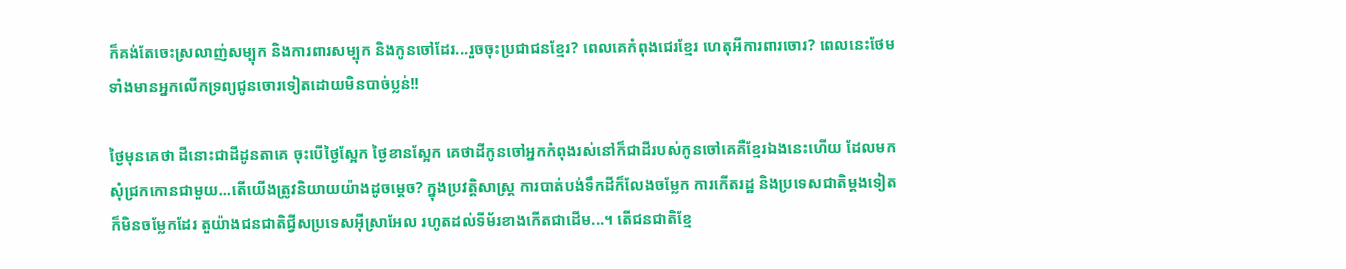ក៏គង់តែចេះស្រលាញ់សម្បុក និងការពារសម្បុក និងកូនចៅដែរ...រួចចុះប្រជាជនខ្មែរ? ពេលគេកំពុងជេរខ្មែរ ហេតុអីការពារចោរ? ពេលនេះថែមទាំងមានអ្នកលើកទ្រព្យជូនចោរទៀតដោយមិនបាច់ប្លន់!!

ថ្ងៃមុនគេថា ដីនោះជាដីដូនតាគេ ចុះបើថ្ងៃស្អែក ថ្ងៃខានស្អែក គេថាដីកូនចៅអ្នកកំពុងរស់នៅក៏ជាដីរបស់កូនចៅគេគឺខ្មែរឯងនេះហើយ ដែលមកសុំជ្រកកោនជាមួយ...តើយើងត្រូវនិយាយយ៉ាងដូចម្តេច? ក្នុងប្រវត្តិសាស្ត្រ ការបាត់បង់ទឹកដីក៏លែងចម្លែក ការកើតរដ្ឋ និងប្រទេសជាតិម្តងទៀត ក៏មិនចម្លែកដែរ តួយ៉ាងជនជាតិជ្វីសប្រទេសអ៊ីស្រាអែល រហូតដល់ទីម័រខាងកើតជាដើម...។ តើជនជាតិខ្មែ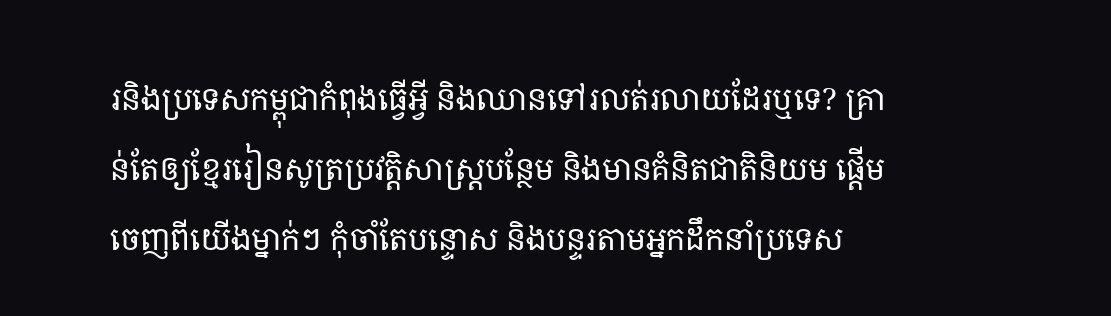រនិងប្រទេសកម្ពុជាកំពុងធ្វើអ្វី និងឈានទៅរលត់រលាយដែរឬទេ? គ្រាន់តែឲ្យខ្មែររៀនសូត្រប្រវត្តិសាស្ត្របន្ថែម និងមានគំនិតជាតិនិយម ផ្តើមចេញពីយើងម្នាក់ៗ កុំចាំតែបន្ទោស និងបន្ទរតាមអ្នកដឹកនាំប្រទេស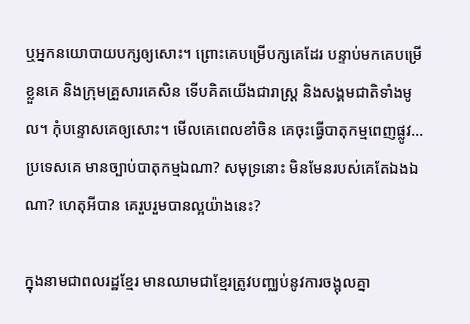ឬអ្នកនយោបាយបក្សឲ្យសោះ។ ព្រោះគេបម្រើបក្សគេដែរ បន្ទាប់មកគេបម្រើខ្លួនគេ និងក្រុមគ្រួសារគេសិន ទើបគិតយើងជារាស្ត្រ និងសង្គមជាតិទាំងមូល។ កុំបន្ទោសគេឲ្យសោះ។ មើលគេពេលខាំចិន គេចុះធ្វើបាតុកម្មពេញផ្លូវ...ប្រទេសគេ មានច្បាប់បាតុកម្មឯណា? សមុទ្រនោះ មិនមែនរបស់គេតែឯងឯណា? ហេតុអីបាន គេរួបរួមបានល្អយ៉ាងនេះ?

ក្នុងនាមជាពលរដ្ឋខ្មែរ មានឈាមជាខ្មែរត្រូវបញ្ឈប់នូវការចង្អុលគ្នា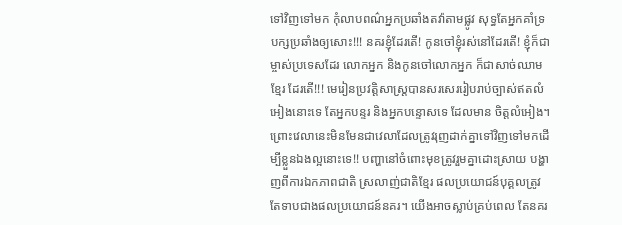ទៅវិញទៅមក កុំលាបពណ៌អ្នកប្រឆាំងតវ៉ាតាមផ្លូវ សុទ្ធតែអ្នកគាំទ្របក្សប្រឆាំងឲ្យសោះ!!! នគរខ្ញុំដែរតើ! កូនចៅខ្ញុំរស់នៅដែរតើ! ខ្ញុំក៏ជាម្ចាស់ប្រទេសដែរ លោកអ្នក និងកូនចៅលោកអ្នក ក៏ជាសាច់ឈាមខ្មែរ ដែរតើ!!! មេរៀនប្រវត្តិសាស្ត្របានសរសេររៀបរាប់ច្បាស់ឥតលំអៀងនោះទេ តែអ្នកបន្ទរ និងអ្នកបន្ទោសទេ ដែលមាន ចិត្តលំអៀង។ ព្រោះវេលានេះមិនមែនជាវេលាដែលត្រូវរុញដាក់គ្នាទៅវិញទៅមកដើម្បីខ្លួនឯងល្អនោះទេ!! បញ្ហានៅចំពោះមុខត្រូវរួមគ្នាដោះស្រាយ បង្ហាញពីការឯកភាពជាតិ ស្រលាញ់ជាតិខ្មែរ ផលប្រយោជន៍បុគ្គលត្រូវតែទាបជាងផលប្រយោជន៍នគរ។ យើងអាចស្លាប់គ្រប់ពេល តែនគរ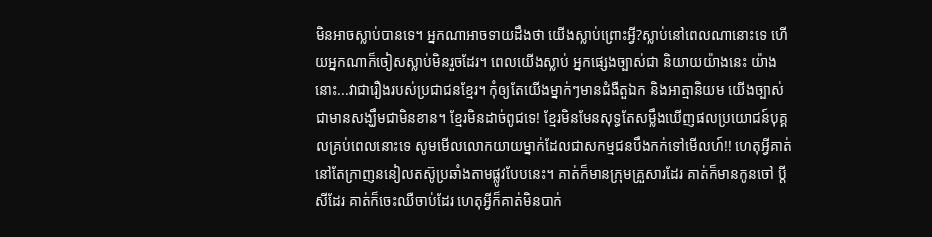មិនអាចស្លាប់បានទេ។ អ្នកណាអាចទាយដឹងថា យើងស្លាប់ព្រោះអ្វី?ស្លាប់នៅពេលណានោះទេ ហើយអ្នកណាក៏ចៀសស្លាប់មិនរួចដែរ។ ពេលយើងស្លាប់ អ្នកផ្សេងច្បាស់ជា និយាយយ៉ាងនេះ យ៉ាងនោះ...វាជារឿងរបស់ប្រជាជនខ្មែរ។ កុំឲ្យតែយើងម្នាក់ៗមានជំងឺតួឯក និងអាត្មានិយម យើងច្បាស់ជាមានសង្ឃឹមជាមិនខាន។ ខ្មែរមិនដាច់ពូជទេ! ខ្មែរមិនមែនសុទ្ធតែសម្លឹងឃើញផលប្រយោជន៍បុគ្គលគ្រប់ពេលនោះទេ សូមមើលលោកយាយម្នាក់ដែលជាសកម្មជនបឹងកក់ទៅមើលហ៍!! ហេតុអ្វីគាត់នៅតែក្រាញននៀលតស៊ូប្រឆាំងតាមផ្លូវបែបនេះ។ គាត់ក៏មានក្រុមគ្រួសារដែរ គាត់ក៏មានកូនចៅ ប្តីសីដែរ គាត់ក៏ចេះឈឺចាប់ដែរ ហេតុអ្វីក៏គាត់មិនបាក់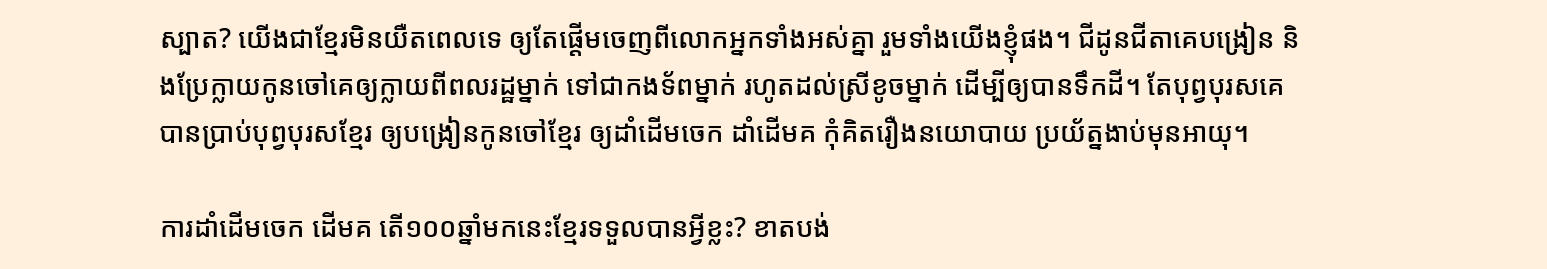ស្បាត? យើងជាខ្មែរមិនយឺតពេលទេ ឲ្យតែផ្តើមចេញពីលោកអ្នកទាំងអស់គ្នា រួមទាំងយើងខ្ញុំផង។ ជីដូនជីតាគេបង្រៀន និងប្រែក្លាយកូនចៅគេឲ្យក្លាយពីពលរដ្ឋម្នាក់ ទៅជាកងទ័ពម្នាក់ រហូតដល់ស្រីខូចម្នាក់ ដើម្បីឲ្យបានទឹកដី។ តែបុព្វបុរសគេ បានប្រាប់បុព្វបុរសខ្មែរ ឲ្យបង្រៀនកូនចៅខ្មែរ ឲ្យដាំដើមចេក ដាំដើមគ កុំគិតរឿងនយោបាយ ប្រយ័ត្នងាប់មុនអាយុ។

ការដាំដើមចេក ដើមគ តើ១០០ឆ្នាំមកនេះខ្មែរទទួលបានអ្វីខ្លះ? ខាតបង់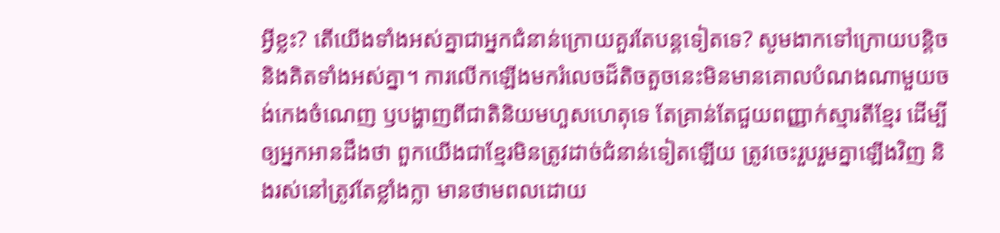អ្វីខ្លះ? តើយើងទាំងអស់គ្នាជាអ្នកជំនាន់ក្រោយគួរតែបន្តទៀតទេ? សូមងាកទៅក្រោយបន្តិច និងគិតទាំងអស់គ្នា។ ការលើកឡើងមករំលេចដ៏តិចតួចនេះមិនមានគោលបំណងណាមួយចង់កេងចំណេញ ឫបង្ហាញពីជាតិនិយមហួសហេតុទេ តែគ្រាន់តែជួយពញ្ញាក់ស្មារតីខ្មែរ ដើម្បីឲ្យអ្នកអានដឹងថា ពួកយើងជាខ្មែរមិនត្រូវដាច់ជំនាន់ទៀតឡើយ ត្រូវចេះរួបរួមគ្នាឡើងវិញ និងរស់នៅត្រូវតែខ្លាំងក្លា មានថាមពលដោយ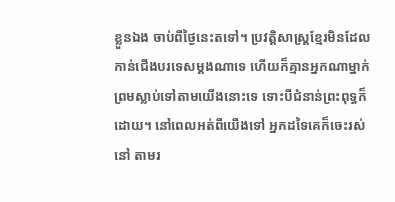ខ្លួនឯង ចាប់ពីថ្ងៃនេះតទៅ។ ប្រវត្តិសាស្ត្រខ្មែរមិនដែលកាន់ជើងបរទេសម្តងណាទេ ហើយក៏គ្មានអ្នកណាម្នាក់ ព្រមស្លាប់ទៅតាមយើងនោះទេ ទោះបីជំនាន់ព្រះពុទ្ធក៏ដោយ។ នៅពេលអត់ពីយើងទៅ អ្នកដទៃគេក៏ចេះរស់នៅ តាមរ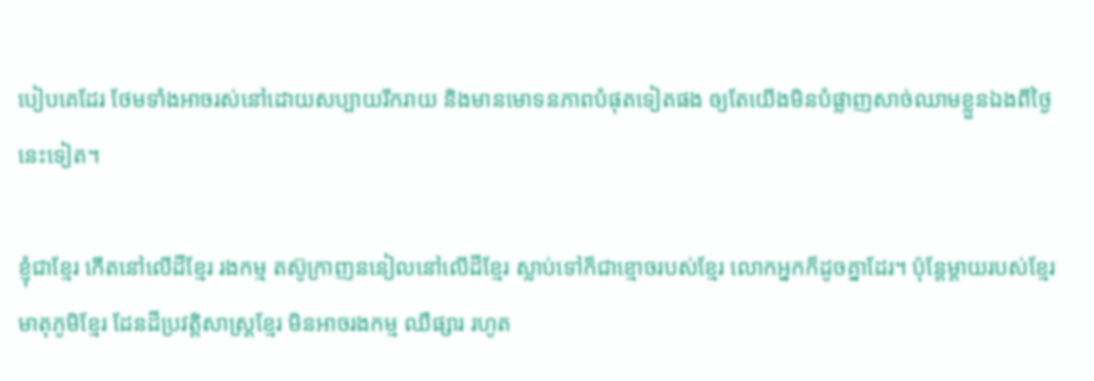បៀបគេដែរ ថែមទាំងអាចរស់នៅដោយសប្បាយរីករាយ និងមានមោទនភាពបំផុតទៀតផង ឲ្យតែយើងមិនបំផ្លាញសាច់ឈាមខ្លួនឯងពីថ្ងៃនេះទៀត។

ខ្ញុំជាខ្មែរ កើតនៅលើដីខ្មែរ រងកម្ម តស៊ូក្រាញននៀលនៅលើដីខ្មែរ ស្លាប់ទៅក៏ជាខ្មោចរបស់ខ្មែរ លោកអ្នកក៏ដូចគ្នាដែរ។ ប៉ុន្តែម្តាយរបស់ខ្មែរ មាតុភូមិខ្មែរ ដែនដីប្រវត្តិសាស្ត្រខ្មែរ មិនអាចរងកម្ម ឈឺផ្សារ រហូត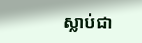ស្លាប់ជា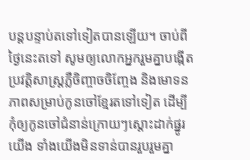បន្តបន្ទាប់តទៅទៀតបានឡើយ។ ចាប់ពីថ្ងៃនេះតទៅ សូមឲ្យលោកអ្នករួមគ្នាបង្កើតប្រវត្តិសាស្ត្រភ្លឺចិញ្ចាចចិញ្ចែង និងមោទនភាពសម្រាប់កូនចៅខ្មែរតទៅទៀត ដើម្បីកុំឲ្យកូនចៅជំនាន់ក្រោយៗស្តោះដាក់ផ្នូរយើង ទាំងយើងមិនទាន់បានរួបរួមគ្នា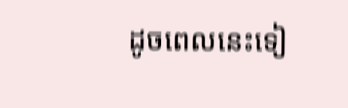ដូចពេលនេះទៀ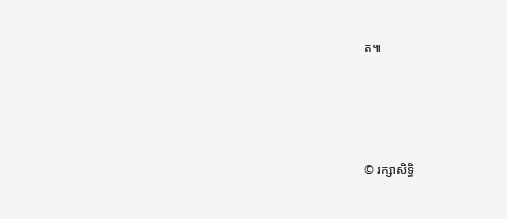ត៕




© រក្សាសិទ្ធិ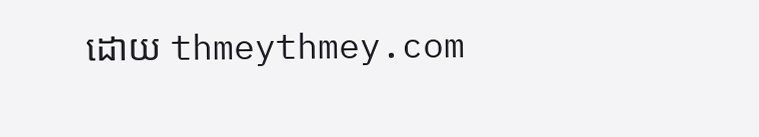ដោយ thmeythmey.com